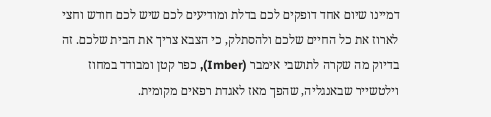דמיינו שיום אחד דופקים לכם בדלת ומודיעים לכם שיש לכם חודש וחצי לארוז את כל החיים שלכם ולהסתלק, כי הצבא צריך את הבית שלכם. זה בדיוק מה שקרה לתושבי אימבר (Imber), כפר קטן ומבודד במחוז וילטשייר שבאנגליה, שהפך מאז לאגדת רפאים מקומית.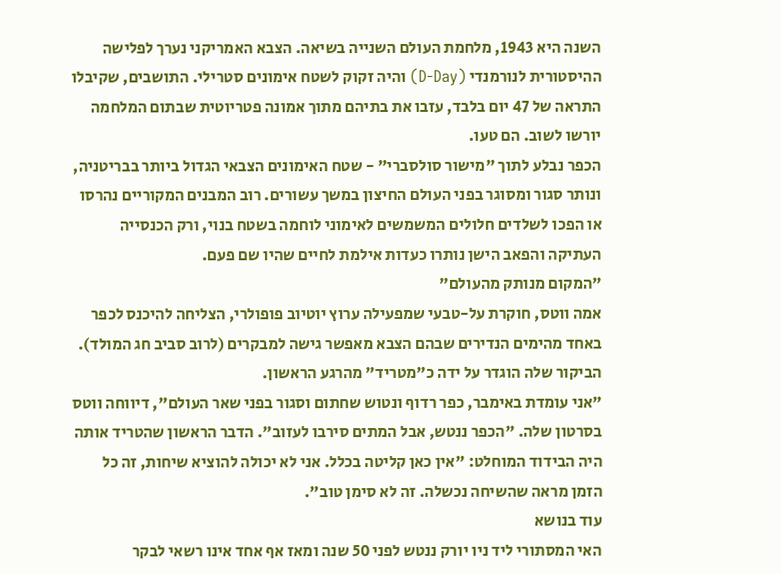השנה היא 1943, מלחמת העולם השנייה בשיאה. הצבא האמריקני נערך לפלישה ההיסטורית לנורמנדי (D-Day) והיה זקוק לשטח אימונים סטרילי. התושבים, שקיבלו התראה של 47 יום בלבד, עזבו את בתיהם מתוך אמונה פטריוטית שבתום המלחמה יורשו לשוב. הם טעו.
הכפר נבלע לתוך "מישור סולסברי" - שטח האימונים הצבאי הגדול ביותר בבריטניה, ונותר סגור ומסוגר בפני העולם החיצון במשך עשורים. רוב המבנים המקוריים נהרסו או הפכו לשלדים חלולים המשמשים לאימוני לוחמה בשטח בנוי, ורק הכנסייה העתיקה והפאב הישן נותרו כעדות אילמת לחיים שהיו שם פעם.
"המקום מנותק מהעולם"
אמה ווטס, חוקרת על-טבעי שמפעילה ערוץ יוטיוב פופולרי, הצליחה להיכנס לכפר באחד מהימים הנדירים שבהם הצבא מאפשר גישה למבקרים (לרוב סביב חג המולד). הביקור שלה הוגדר על ידה כ"מטריד" מהרגע הראשון.
"אני עומדת באימבר, כפר רדוף ונטוש שחתום וסגור בפני שאר העולם", דיווחה ווטס בסרטון שלה. "הכפר ננטש, אבל המתים סירבו לעזוב". הדבר הראשון שהטריד אותה היה הבידוד המוחלט: "אין כאן קליטה בכלל. אני לא יכולה להוציא שיחות, זה כל הזמן מראה שהשיחה נכשלה. זה לא סימן טוב".
עוד בנושא
האי המסתורי ליד ניו יורק ננטש לפני 50 שנה ומאז אף אחד אינו רשאי לבקר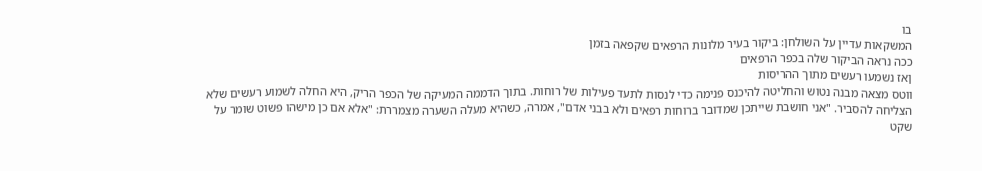בו
המשקאות עדיין על השולחן: ביקור בעיר מלונות הרפאים שקפאה בזמן
ככה נראה הביקור שלה בכפר הרפאים
ןאז נשמעו רעשים מתוך ההריסות
ווטס מצאה מבנה נטוש והחליטה להיכנס פנימה כדי לנסות לתעד פעילות של רוחות. בתוך הדממה המעיקה של הכפר הריק, היא החלה לשמוע רעשים שלא הצליחה להסביר. "אני חושבת שייתכן שמדובר ברוחות רפאים ולא בבני אדם", אמרה, כשהיא מעלה השערה מצמררת: "אלא אם כן מישהו פשוט שומר על שקט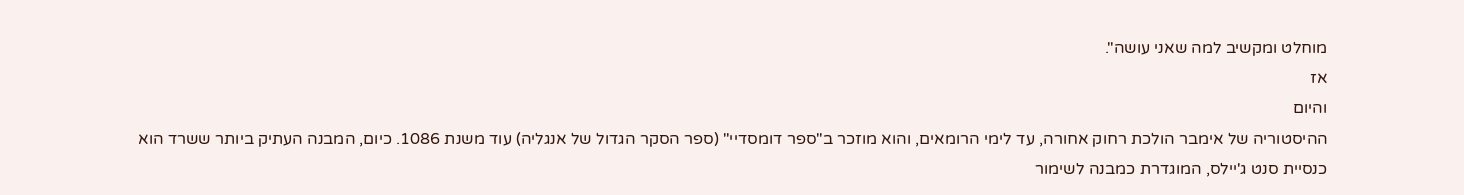מוחלט ומקשיב למה שאני עושה".
אז
והיום
ההיסטוריה של אימבר הולכת רחוק אחורה, עד לימי הרומאים, והוא מוזכר ב"ספר דומסדיי" (ספר הסקר הגדול של אנגליה) עוד משנת 1086. כיום, המבנה העתיק ביותר ששרד הוא כנסיית סנט ג'יילס, המוגדרת כמבנה לשימור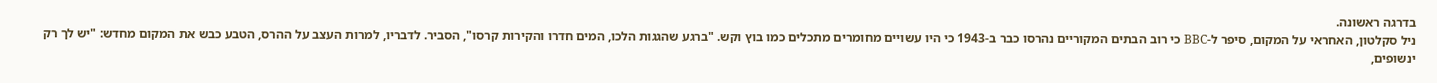בדרגה ראשונה.
ניל סקלטון, האחראי על המקום, סיפר ל-BBC כי רוב הבתים המקוריים נהרסו כבר ב-1943 כי היו עשויים מחומרים מתכלים כמו בוץ וקש. "ברגע שהגגות הלכו, המים חדרו והקירות קרסו", הסביר. לדבריו, למרות העצב על ההרס, הטבע כבש את המקום מחדש: "יש לך רק ינשופים,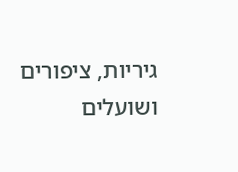גיריות, ציפורים ושועלים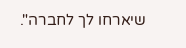שיארחו לך לחברה".